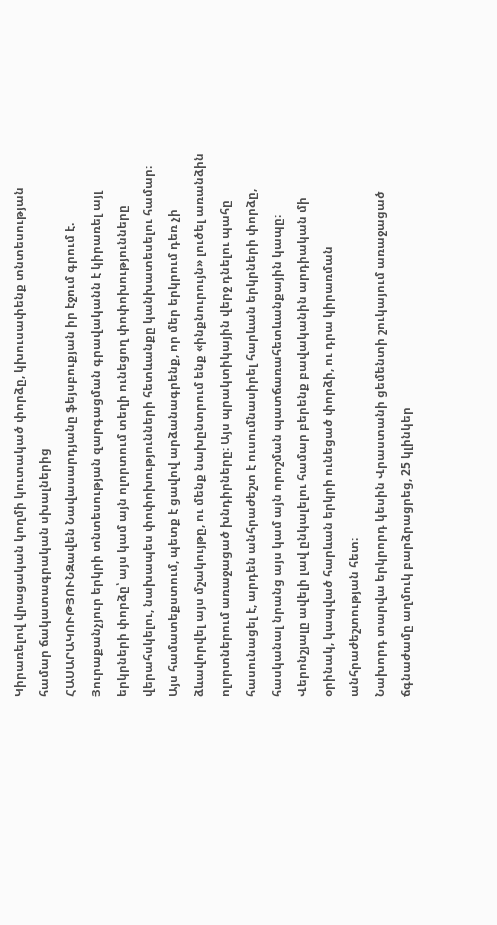Կիրառելով վրացական կողմի կուտակած փորձը, կխուսափենք տնտեսության համար ճակատագրական սխալներից
ՀԱՍԱՐԱԿՈՒԹՅՈՒՆԶավեն Նավասարդյանը ֆեյսբուքյան իր էջում գրում է.
Յուրաքանչյուր երկրի տնտեսության զարգացման գրավականն է կիրառել այլ երկրների փորձը՝ այս կամ այն ոլորտում տեղի ունեցող փոփոխությունները վերահսկելու, նախապես փոփոխությունների հետևանքը կանխատեսելու համար։ Այս համատեքստում, պետք է ցավով արձանագրենք, որ մեր երկրում դեռ չի ձևավորվել այս մշակույթը, ու մենք նախընտրում ենք «ինքնուրույն» լուծել առանձին ոլորտներում առաջացած խնդիրները։ Այս պրակտիկային վերջ դնելու պահը հասունացել է, արդեն անհրաժեշտ է ուսումնասիրել հարևան երկրների փորձը, հասկանալ նրանց այս կամ այն որոշման պատճառահետևանքային կապը։
Վերոնշյալը ավելի լավ ընկալելու համար բերենք բավականին արդիական մի օրինակ, կապված հարևան երկրի ունեցած փորձի, ու դրա կիրառման անհրաժեշտության հետ։
Նախորդ տարվա երկրորդ կեսին Վրաստանի ցեմենտի շուկայում առաջացած ճգնաժամը աղմուկ բարձրացրեց, 25 կլինկեր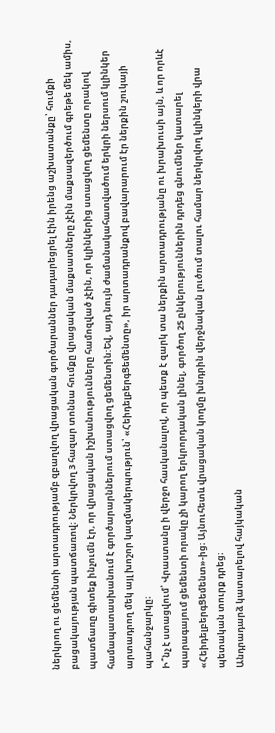ներկրող ու ցեմենտի արտադրությամբ զբաղվող վրացական գործարաններ դադարեցրել էին իրենց աշխատանքը՝ հումքի բացակայության պատճառով։ Ներկրվող 3 հազար տոննա հումքը վրացական մաքսատները չէին մաքսազերծում գրեթե մեկ ամիս, պատճառը գիտեք ինչումն էր, որ վրացական իշխանությունները համոզված չէին, որ կլինկերից ստացվող ցեմենտը որակով համապատասխանում է գործարարններում ստացվող ցեմենտին:Եվ, այդ նույն ժամանակահատվածում երկրի ներսում կլինկեր արտադրող մեկ այլ խոշոր կազմակերպություն՝ «ՀեիդելբերգՑեմենտը», իր արտադրանքով բավարարում էր ներքին շուկայի պահանջարկը։
Ի՞նչ է ստացվում՝ Վրաստանը ի վերջո հասկանալով, որ պետք է զարկ տա ներքին արտադրությանը ու խրախուսի այն, և որ որևէ պարագայում ցեմենտի որակը չի կարող երկրորդական լինել, գործող 25 ընկերություններին դրդեց գնումներ կատարել «ՀեիդելբերգՑեմենտ»-ից։ Այնուհետև վրացական կողմը խնդրին վերջնական լուծում տալու համար ներկրվող կլինկերի վրա պետական տուրք դրեց։
Անդրադարձ կատարելով հայկական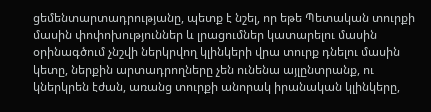ցեմենտարտադրությանը, պետք է նշել, որ եթե Պետական տուրքի մասին փոփոխություններ և լրացումներ կատարելու մասին օրինագծում չնշվի ներկրվող կլինկերի վրա տուրք դնելու մասին կետը, ներքին արտադրողները չեն ունենա այլընտրանք, ու կներկրեն էժան, առանց տուրքի անորակ իրանական կլինկերը,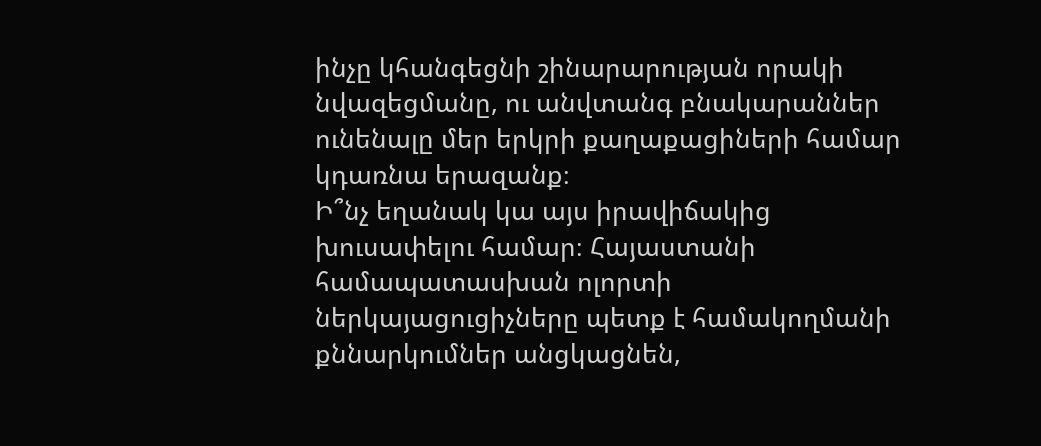ինչը կհանգեցնի շինարարության որակի նվազեցմանը, ու անվտանգ բնակարաններ ունենալը մեր երկրի քաղաքացիների համար կդառնա երազանք։
Ի՞նչ եղանակ կա այս իրավիճակից խուսափելու համար։ Հայաստանի համապատասխան ոլորտի ներկայացուցիչները պետք է համակողմանի քննարկումներ անցկացնեն,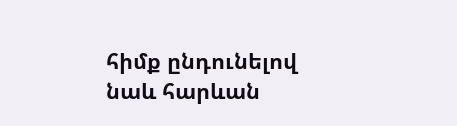հիմք ընդունելով նաև հարևան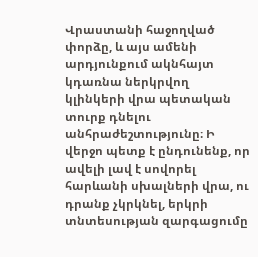Վրաստանի հաջողված փորձը, և այս ամենի արդյունքում ակնհայտ կդառնա ներկրվող կլինկերի վրա պետական տուրք դնելու անհրաժեշտությունը։ Ի վերջո պետք է ընդունենք, որ ավելի լավ է սովորել հարևանի սխալների վրա, ու դրանք չկրկնել, երկրի տնտեսության զարգացումը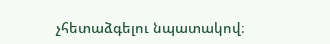չհետաձգելու նպատակով։